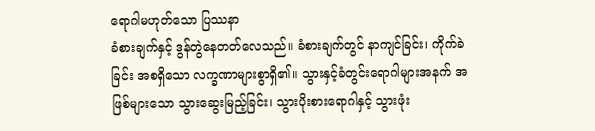ရောဂါမဟုတ်သော ပြဿနာ
ခံစားချက်နှင့် ဒွန်တွဲနေတတ်လေသည်။ ခံစားချက်တွင် နာကျင်ခြင်း၊ ကိုက်ခဲခြင်း အစရှိသော လက္ခဏာများစွာရှိ၏။ သွားနှင့်ခံတွင်းရောဂါများအနက် အဖြစ်များသော သွားဆွေးမြည့်ခြင်း၊ သွားပိုးစားရောဂါနှင့် သွားဖုံး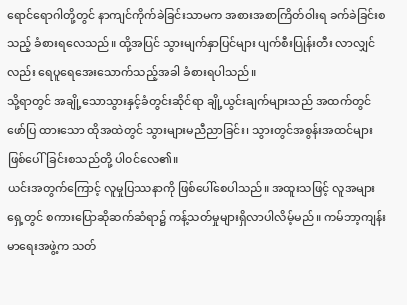ရောင်ရောဂါတို့တွင် နာကျင်ကိုက်ခဲခြင်းသာမက အစားအစာကြိတ်ဝါးရ ခက်ခဲခြင်းစသည့် ခံစားရလေသည်။ ထို့အပြင် သွားမျက်နှာပြင်များ ပျက်စီးပြုန်းတီး လာလျှင်လည်း ရေပူရေအေးသောက်သည့်အခါ ခံစားရပါသည်။
သို့ရာတွင် အချို့သောသွားနှင့်ခံတွင်းဆိုင်ရာ ချို့ယွင်းချက်များသည် အထက်တွင်ဖော်ပြ ထားသော ထိုအထဲတွင် သွားများမညီညာခြင်း၊ သွားတွင်အစွန်းအထင်များ ဖြစ်ပေါ်ခြင်းစသည်တို့ ပါ၀င်လေ၏။
ယင်းအတွက်ကြောင့် လူမှုပြဿနာကို ဖြစ်ပေါ်စေပါသည်။ အထူးသဖြင့် လူအများရှေ့တွင် စကားပြောဆိုဆက်ဆံရာ၌ ကန့်သတ်မှုများရှိလာပါလိမ့်မည်။ ကမ်ဘာ့ကျန်းမာရေးအဖွဲ့က သတ်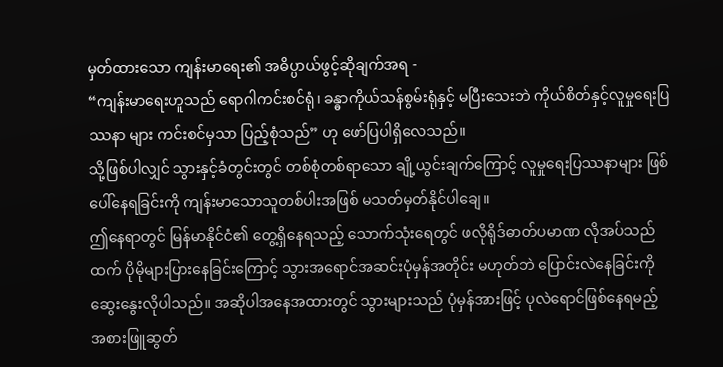မှတ်ထားသော ကျန်းမာရေး၏ အဓိပ္ပာယ်ဖွင့်ဆိုချက်အရ -
“ကျန်းမာရေးဟူသည် ရောဂါကင်းစင်ရုံ၊ ခန္ဓာကိုယ်သန်စွမ်းရုံနှင့် မပြီးသေးဘဲ ကိုယ်စိတ်နှင့်လူမှုရေးပြဿနာ များ ကင်းစင်မှသာ ပြည့်စုံသည်” ဟု ဖော်ပြပါရှိလေသည်။
သို့ဖြစ်ပါလျှင် သွားနှင့်ခံတွင်းတွင် တစ်စုံတစ်ရာသော ချို့ယွင်းချက်ကြောင့် လူမှုရေးပြဿနာများ ဖြစ်ပေါ်နေရခြင်းကို ကျန်းမာသောသူတစ်ပါးအဖြစ် မသတ်မှတ်နိုင်ပါချေ။
ဤနေရာတွင် မြန်မာနိုင်ငံ၏ တွေ့ရှိနေရသည့် သောက်သုံးရေတွင် ဖလိုရိုဒ်ဓာတ်ပမာဏ လိုအပ်သည်ထက် ပိုမိုများပြားနေခြင်းကြောင့် သွားအရောင်အဆင်းပုံမှန်အတိုင်း မဟုတ်ဘဲ ပြောင်းလဲနေခြင်းကို ဆွေးနွေးလိုပါသည်။ အဆိုပါအနေအထားတွင် သွားများသည် ပုံမှန်အားဖြင့် ပုလဲရောင်ဖြစ်နေရမည့်အစားဖြူဆွတ်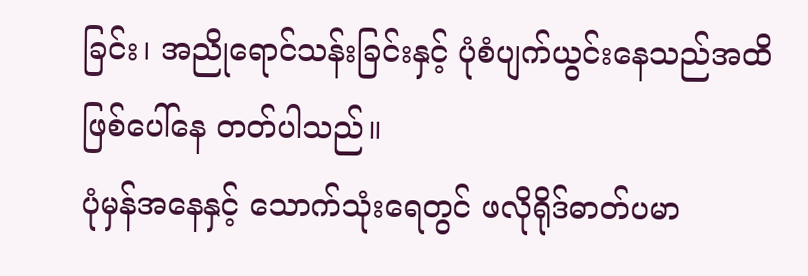ခြင်း၊ အညိုရောင်သန်းခြင်းနှင့် ပုံစံပျက်ယွင်းနေသည်အထိ ဖြစ်ပေါ်နေ တတ်ပါသည်။
ပုံမှန်အနေနှင့် သောက်သုံးရေတွင် ဖလိုရိုဒ်ဓာတ်ပမာ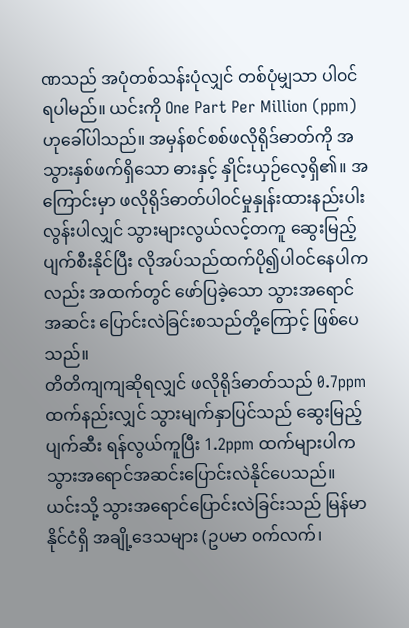ဏသည် အပုံတစ်သန်းပုံလျှင် တစ်ပုံမျှသာ ပါ၀င်ရပါမည်။ ယင်းကို One Part Per Million (ppm) ဟုခေါ်ပါသည်။ အမှန်စင်စစ်ဖလိုရိုဒ်ဓာတ်ကို အသွားနှစ်ဖက်ရှိသော ဓားနှင့် နှိုင်းယှဉ်လေ့ရှိ၏။ အကြောင်းမှာ ဖလိုရိုဒ်ဓာတ်ပါ၀င်မှုနှုန်းထားနည်းပါးလွန်းပါလျှင် သွားများလွယ်လင့်တကူ ဆွေးမြည့်ပျက်စီးနိုင်ပြီး လိုအပ်သည်ထက်ပို၍ပါ၀င်နေပါကလည်း အထက်တွင် ဖော်ပြခဲ့သော သွားအရောင်အဆင်း ပြောင်းလဲခြင်းစသည်တို့ကြောင့် ဖြစ်ပေသည်။
တိတိကျကျဆိုရလျှင် ဖလိုရိုဒ်ဓာတ်သည် 0.7ppm ထက်နည်းလျှင် သွားမျက်နှာပြင်သည် ဆွေးမြည့်ပျက်ဆီး ရန်လွယ်ကူပြီး 1.2ppm ထက်များပါက သွားအရောင်အဆင်းပြောင်းလဲနိုင်ပေသည်။ ယင်းသို့ သွားအရောင်ပြောင်းလဲခြင်းသည် မြန်မာနိုင်ငံရှိ အချို့ဒေသများ (ဥပမာ ၀က်လက်၊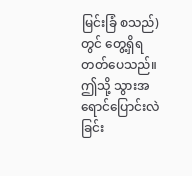မြင်းခြံ စသည်) တွင် တွေ့ရှိရတတ်ပေသည်။ ဤသို့ သွားအရောင်ပြောင်းလဲခြင်း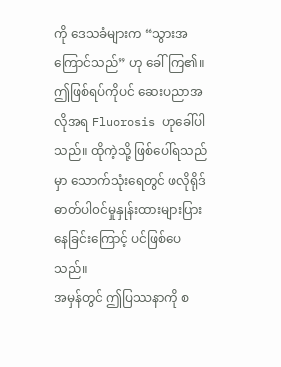ကို ဒေသခံများက “သွားအကြောင်သည်” ဟု ခေါ်ကြ၏။
ဤဖြစ်ရပ်ကိုပင် ဆေးပညာအလိုအရ Fluorosis ဟုခေါ်ပါသည်။ ထိုကဲ့သို့ ဖြစ်ပေါ်ရသည် မှာ သောက်သုံးရေတွင် ဖလိုရိုဒ်ဓာတ်ပါ၀င်မှုနှုန်းထားများပြားနေခြင်းကြောင့် ပင်ဖြစ်ပေသည်။
အမှန်တွင် ဤပြဿနာကို စ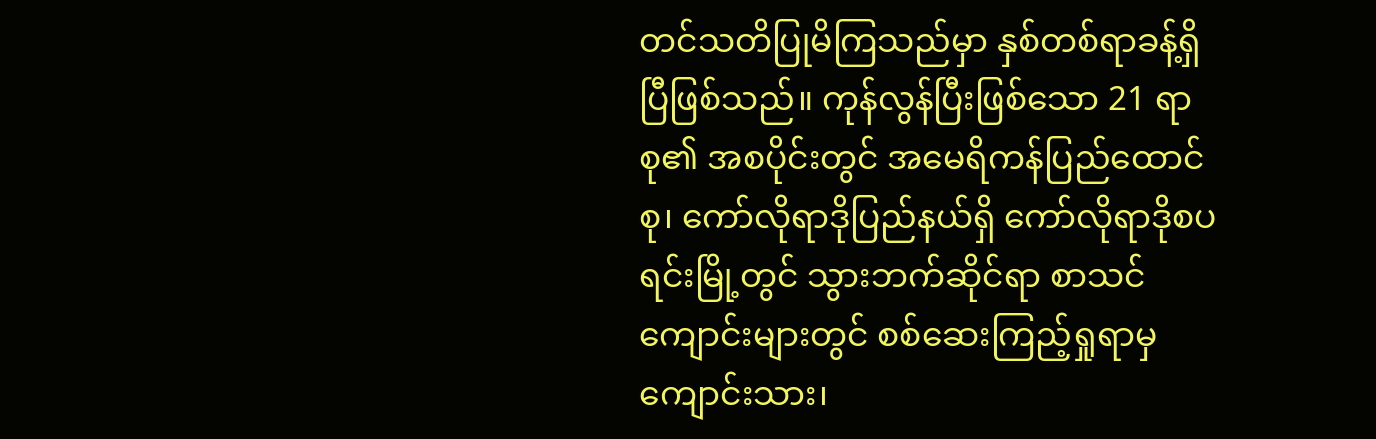တင်သတိပြုမိကြသည်မှာ နှစ်တစ်ရာခန့်ရှိပြီဖြစ်သည်။ ကုန်လွန်ပြီးဖြစ်သော 21 ရာစု၏ အစပိုင်းတွင် အမေရိကန်ပြည်ထောင်စု၊ ကော်လိုရာဒိုပြည်နယ်ရှိ ကော်လိုရာဒိုစပရင်းမြို့တွင် သွားဘက်ဆိုင်ရာ စာသင်ကျောင်းများတွင် စစ်ဆေးကြည့်ရှုရာမှ ကျောင်းသား၊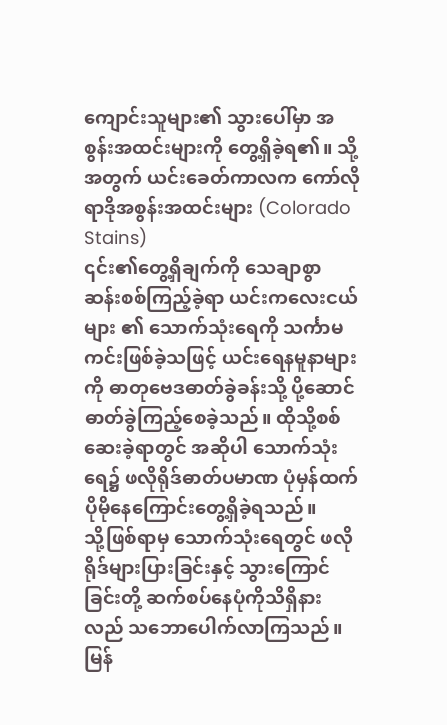ကျောင်းသူများ၏ သွားပေါ်မှာ အစွန်းအထင်းများကို တွေ့ရှိခဲ့ရ၏။ သို့အတွက် ယင်းခေတ်ကာလက ကော်လိုရာဒိုအစွန်းအထင်းများ (Colorado Stains)
၎င်း၏တွေ့ရှိချက်ကို သေချာစွာ ဆန်းစစ်ကြည့်ခဲ့ရာ ယင်းကလေးငယ်များ ၏ သောက်သုံးရေကို သင်္ကာမကင်းဖြစ်ခဲ့သဖြင့် ယင်းရေနမူနာများကို ဓာတုဗေဒဓာတ်ခွဲခန်းသို့ ပို့ဆောင်ဓာတ်ခွဲကြည့်စေခဲ့သည်။ ထိုသို့စစ်ဆေးခဲ့ရာတွင် အဆိုပါ သောက်သုံးရေ၌ ဖလိုရိုဒ်ဓာတ်ပမာဏ ပုံမှန်ထက်ပိုမိုနေကြောင်းတွေ့ရှိခဲ့ရသည်။
သို့ဖြစ်ရာမှ သောက်သုံးရေတွင် ဖလိုရိုဒ်များပြားခြင်းနှင့် သွားကြောင်ခြင်းတို့ ဆက်စပ်နေပုံကိုသိရှိနားလည် သဘောပေါက်လာကြသည်။ မြန်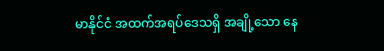မာနိုင်ငံ အထက်အရပ်ဒေသရှိ အချို့သော နေ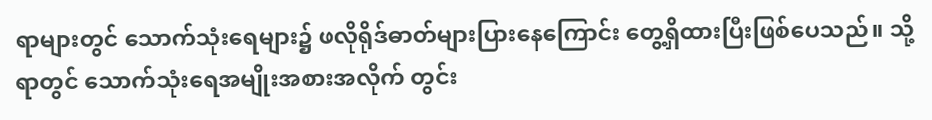ရာများတွင် သောက်သုံးရေများ၌ ဖလိုရိုဒ်ဓာတ်များပြားနေကြောင်း တွေ့ရှိထားပြီးဖြစ်ပေသည်။ သို့ရာတွင် သောက်သုံးရေအမျိုးအစားအလိုက် တွင်း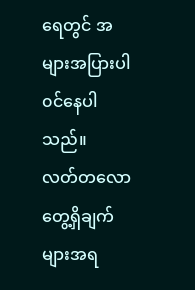ရေတွင် အများအပြားပါ၀င်နေပါသည်။
လတ်တလော တွေ့ရှိချက်များအရ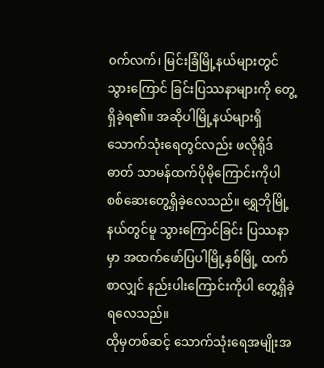၀က်လက်၊ မြင်းခြံမြို့နယ်များတွင် သွားကြောင် ခြင်းပြဿနာများကို တွေ့ရှိခဲ့ရ၏။ အဆိုပါမြို့နယ်များရှိ သောက်သုံးရေတွင်လည်း ဖလိုရိုဒ်ဓာတ် သာမန်ထက်ပိုမိုကြောင်းကိုပါ စစ်ဆေးတွေ့ရှိခဲ့လေသည်။ ရွှေဘိုမြို့နယ်တွင်မူ သွားကြောင်ခြင်း ပြဿနာမှာ အထက်ဖော်ပြပါမြို့နှစ်မြို့ ထက်စာလျှင် နည်းပါးကြောင်းကိုပါ တွေ့ရှိခဲ့ရလေသည်။
ထိုမှတစ်ဆင့် သောက်သုံးရေအမျိုးအ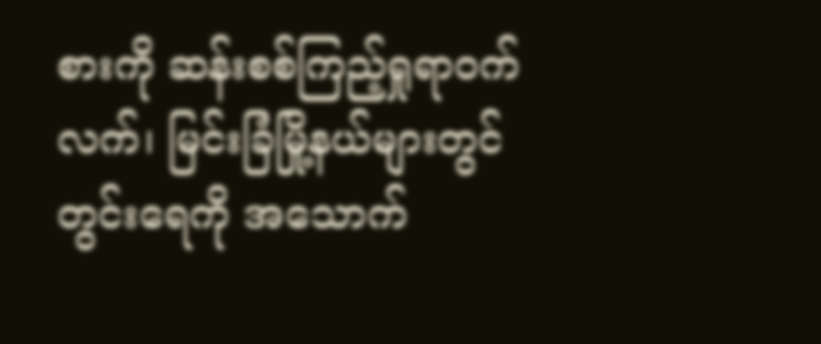စားကို ဆန်းစစ်ကြည့်ရှုရာ၀က်လက်၊ မြင်းခြံမြို့နယ်များတွင် တွင်းရေကို အသောက်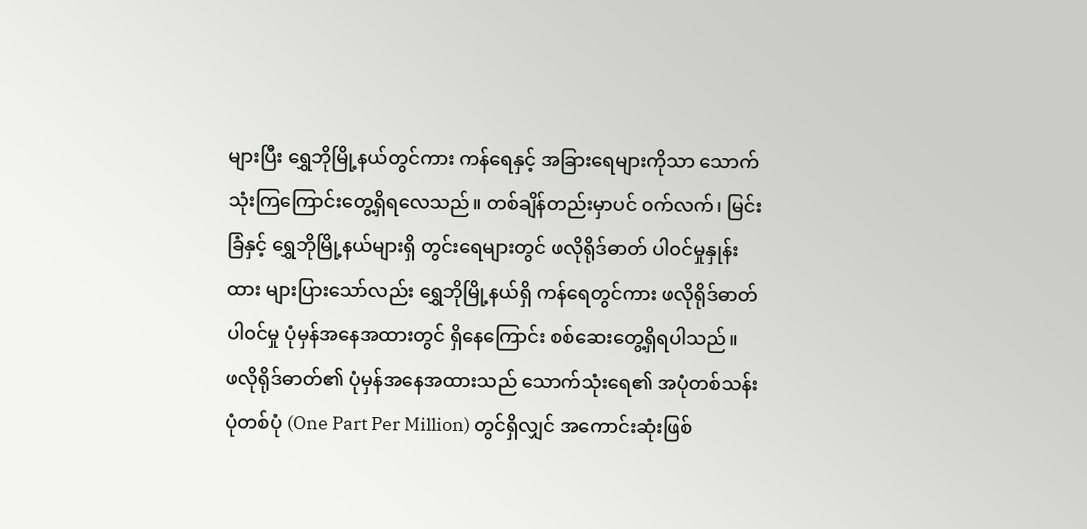များပြီး ရွှေဘိုမြို့နယ်တွင်ကား ကန်ရေနှင့် အခြားရေများကိုသာ သောက်သုံးကြကြောင်းတွေ့ရှိရလေသည်။ တစ်ချိန်တည်းမှာပင် ၀က်လက်၊ မြင်းခြံနှင့် ရွှေဘိုမြို့နယ်များရှိ တွင်းရေများတွင် ဖလိုရိုဒ်ဓာတ် ပါ၀င်မှုနှုန်းထား များပြားသော်လည်း ရွှေဘိုမြို့နယ်ရှိ ကန်ရေတွင်ကား ဖလိုရိုဒ်ဓာတ်ပါ၀င်မှု ပုံမှန်အနေအထားတွင် ရှိနေကြောင်း စစ်ဆေးတွေ့ရှိရပါသည်။
ဖလိုရိုဒ်ဓာတ်၏ ပုံမှန်အနေအထားသည် သောက်သုံးရေ၏ အပုံတစ်သန်းပုံတစ်ပုံ (One Part Per Million) တွင်ရှိလျှင် အကောင်းဆုံးဖြစ်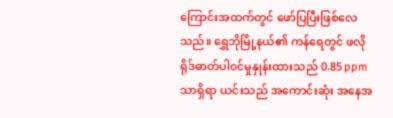ကြောင်းအထက်တွင် ဖော်ပြပြီးဖြစ်လေသည်။ ရွှေဘိုမြို့နယ်၏ ကန်ရေတွင် ဖလိုရိုဒ်ဓာတ်ပါ၀င်မှုနှုန်းထားသည် 0.85 ppm သာရှိရာ ယင်းသည် အကောင်းဆုံး အနေအ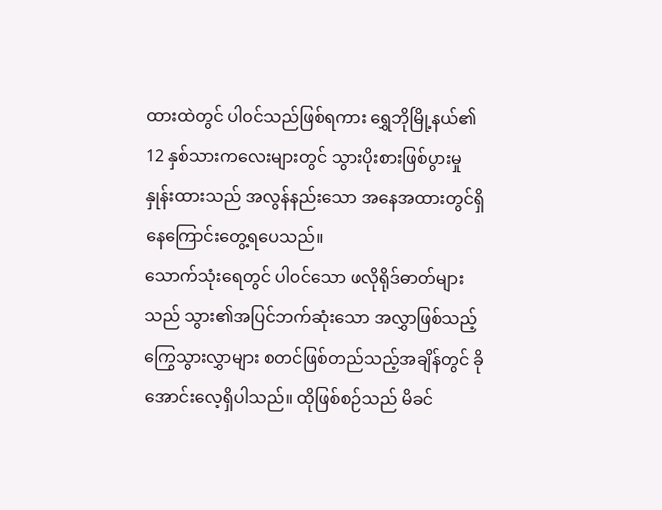ထားထဲတွင် ပါ၀င်သည်ဖြစ်ရကား ရွှေဘိုမြို့နယ်၏ 12 နှစ်သားကလေးများတွင် သွားပိုးစားဖြစ်ပွားမှုနှုန်းထားသည် အလွန်နည်းသော အနေအထားတွင်ရှိနေကြောင်းတွေ့ရပေသည်။
သောက်သုံးရေတွင် ပါ၀င်သော ဖလိုရိုဒ်ဓာတ်များသည် သွား၏အပြင်ဘက်ဆုံးသော အလွှာဖြစ်သည့် ကြွေသွားလွှာများ စတင်ဖြစ်တည်သည့်အချိန်တွင် ခိုအောင်းလေ့ရှိပါသည်။ ထိုဖြစ်စဉ်သည် မိခင်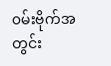၀မ်းဗိုက်အတွင်း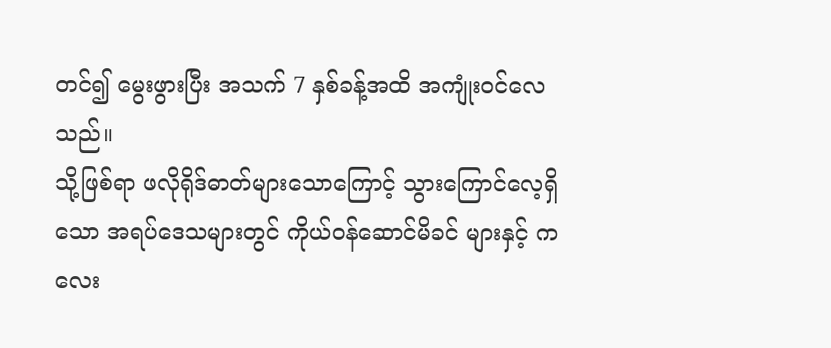တင်၍ မွေးဖွားပြီး အသက် 7 နှစ်ခန့်အထိ အကျုံး၀င်လေသည်။
သို့ဖြစ်ရာ ဖလိုရိုဒ်ဓာတ်များသောကြောင့် သွားကြောင်လေ့ရှိသော အရပ်ဒေသများတွင် ကိုယ်၀န်ဆောင်မိခင် များနှင့် ကလေး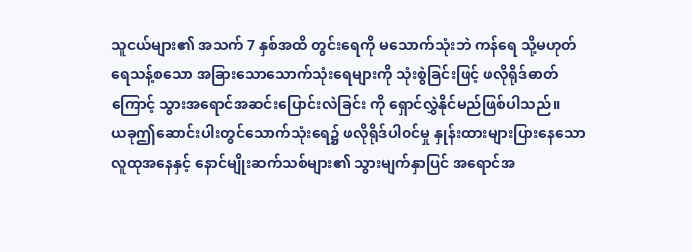သူငယ်များ၏ အသက် 7 နှစ်အထိ တွင်းရေကို မသောက်သုံးဘဲ ကန်ရေ သို့မဟုတ် ရေသန့်စသော အခြားသောသောက်သုံးရေများကို သုံးစွဲခြင်းဖြင့် ဖလိုရိုဒ်ဓာတ်ကြောင့် သွားအရောင်အဆင်းပြောင်းလဲခြင်း ကို ရှောင်လွှဲနိုင်မည်ဖြစ်ပါသည်။
ယခုဤဆောင်းပါးတွင်သောက်သုံးရေ၌ ဖလိုရိုဒ်ပါ၀င်မှု နှုန်းထားများပြားနေသော လူထုအနေနှင့် နောင်မျိုးဆက်သစ်များ၏ သွားမျက်နှာပြင် အရောင်အ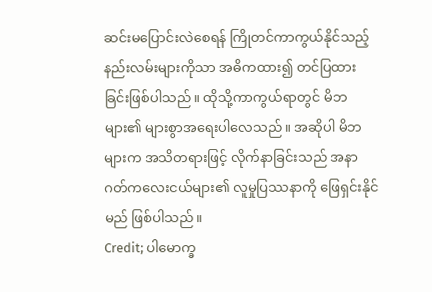ဆင်းမပြောင်းလဲစေရန် ကြိုတင်ကာကွယ်နိုင်သည့် နည်းလမ်းများကိုသာ အဓိကထား၍ တင်ပြထားခြင်းဖြစ်ပါသည်။ ထိုသို့ကာကွယ်ရာတွင် မိဘများ၏ များစွာအရေးပါလေသည်။ အဆိုပါ မိဘများက အသိတရားဖြင့် လိုက်နာခြင်းသည် အနာဂတ်ကလေးငယ်များ၏ လူမှုပြဿနာကို ဖြေရှင်းနိုင်မည် ဖြစ်ပါသည်။
Credit; ပါမောက္ခ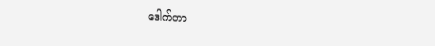ဒေါက်တာ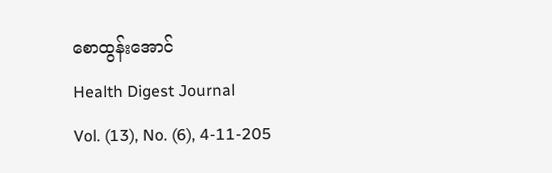စောထွန်းအောင်
Health Digest Journal
Vol. (13), No. (6), 4-11-205